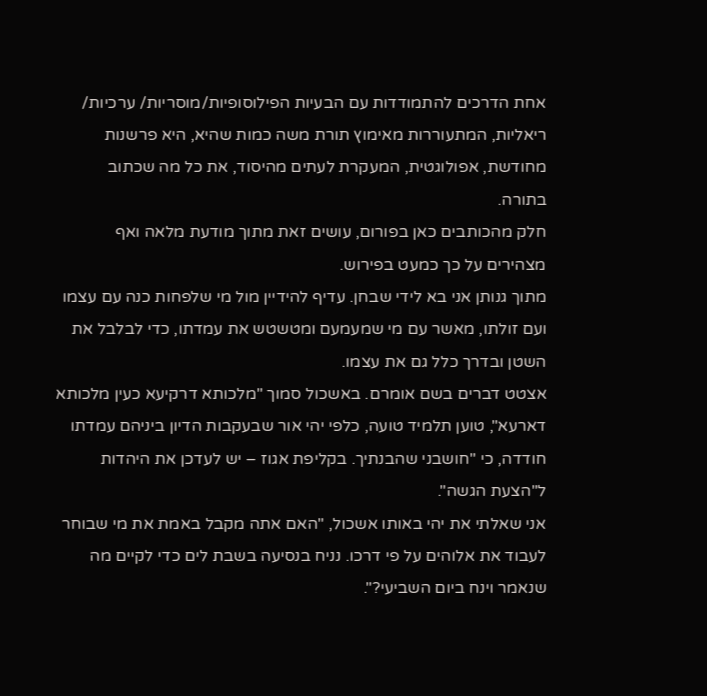אחת הדרכים להתמודדות עם הבעיות הפילוסופיות/מוסריות/ ערכיות/ ריאליות, המתעוררות מאימוץ תורת משה כמות שהיא, היא פרשנות מחודשת, אפולוגטית, המעקרת לעתים מהיסוד, את כל מה שכתוב בתורה.
חלק מהכותבים כאן בפורום, עושים זאת מתוך מודעת מלאה ואף מצהירים על כך כמעט בפירוש.
מתוך גנותן אני בא לידי שבחן. עדיף להידיין מול מי שלפחות כנה עם עצמו ועם זולתו, מאשר עם מי שמעמעם ומטשטש את עמדתו, כדי לבלבל את השטן ובדרך כלל גם את עצמו.
אצטט דברים בשם אומרם. באשכול סמוך "מלכותא דרקיעא כעין מלכותא דארעא", טוען תלמיד טועה, כלפי יהי אור שבעקבות הדיון ביניהם עמדתו חודדה, כי "חושבני שהבנתיך. בקליפת אגוז – יש לעדכן את היהדות ל"הצעת הגשה".
אני שאלתי את יהי באותו אשכול, "האם אתה מקבל באמת את מי שבוחר לעבוד את אלוהים על פי דרכו. נניח בנסיעה בשבת לים כדי לקיים מה שנאמר וינח ביום השביעי?".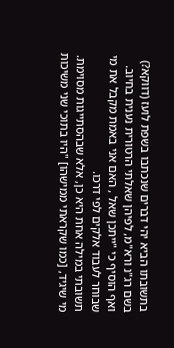בתשובתו הביא יהי דברים שנכתבו בשפת לועז (דווקא?) בשם רג"נ ורא"מ, לפיהן שאלתי הרטורית נענית בחיוב.
ואף הוסיף כי "ייתכן שאל , האם אני באמת מקבל את מי שבוחר לעבוד אלקים לפי דרכו.
תשובתי במילה אחת היא כן, אלא שבהסתייגות מסוימת. מי שיגיד, [כמו שקראתי ממישהו] "היו בתוכי שני משיכות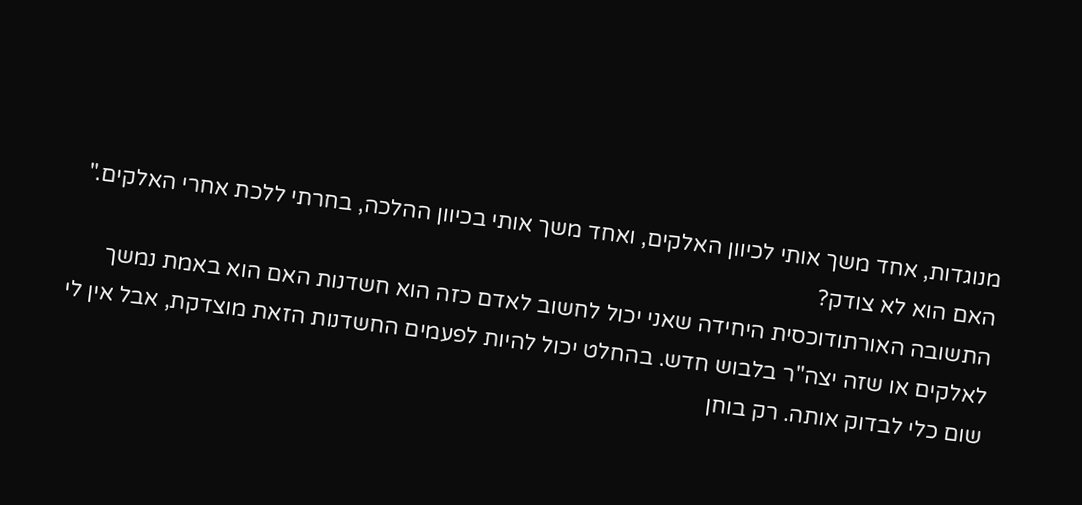מנוגדות, אחד משך אותי לכיוון האלקים, ואחד משך אותי בכיוון ההלכה, בחרתי ללכת אחרי האלקים." האם הוא לא צודק?
התשובה האורתודוכסית היחידה שאני יכול לחשוב לאדם כזה הוא חשדנות האם הוא באמת נמשך לאלקים או שזה יצה"ר בלבוש חדש. בהחלט יכול להיות לפעמים החשדנות הזאת מוצדקת, אבל אין לי שום כלי לבדוק אותה. רק בוחן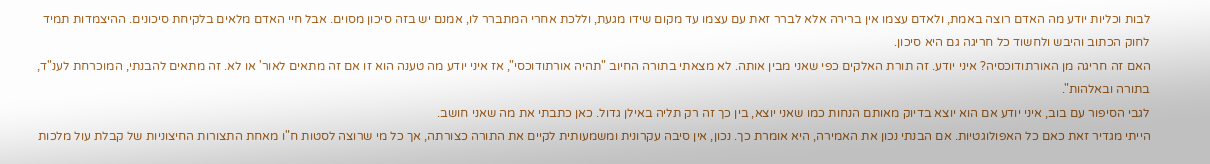לבות וכליות יודע מה האדם רוצה באמת, ולאדם עצמו אין ברירה אלא לברר זאת עם עצמו עד מקום שידו מגעת, וללכת אחרי המתברר לו, אמנם יש בזה סיכון מסוים. אבל חיי האדם מלאים בלקיחת סיכונים. ההיצמדות תמיד לחוק הכתוב והיבש ולחשוד כל חריגה גם היא סיכון.
האם זה חריגה מן האורתודוכסיה? איני יודע. זה תורת האלקים כפי שאני מבין אותה. לא מצאתי בתורה החיוב "תהיה אורתודוכסי", אז איני יודע מה טענה הוא זו אם זה מתאים לאור' או לא. זה מתאים להבנתי, המוכרחת לענ"ד, בתורה ובאלהות".
לגבי הסיפור עם בוב, איני יודע אם הוא יוצא בדיוק מאותם הנחות כמו שאני יוצא, בין כך זה רק תליה באילן גדול. כאן כתבתי את מה שאני חושב.
הייתי מגדיר זאת כאם כל האפולוגטיות. אם הבנתי נכון את האמירה, היא אומרת כך. נכון, אין סיבה עקרונית ומשמעותית לקיים את התורה כצורתה, אך כל מי שרוצה לסטות ח"ו מאחת התצורות החיצוניות של קבלת עול מלכות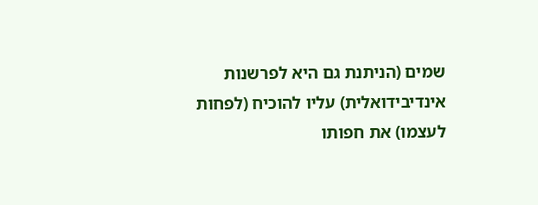שמים (הניתנת גם היא לפרשנות אינדיבידואלית) עליו להוכיח (לפחות לעצמו) את חפותו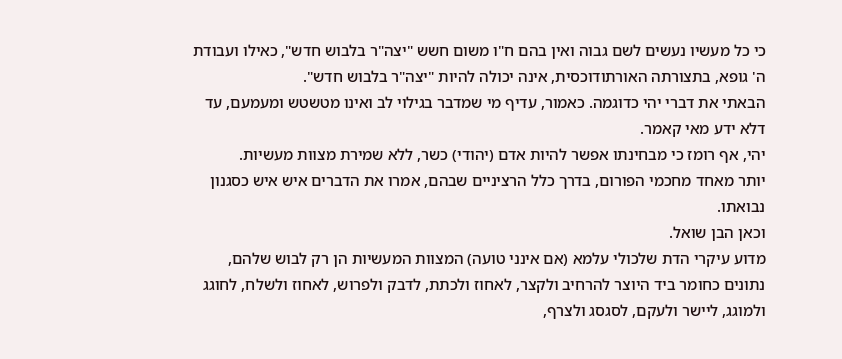כי כל מעשיו נעשים לשם גבוה ואין בהם ח"ו משום חשש "יצה"ר בלבוש חדש", כאילו ועבודת ה' גופא, בתצורתה האורתודוכסית, אינה יכולה להיות "יצה"ר בלבוש חדש".
הבאתי את דברי יהי כדוגמה. כאמור, עדיף מי שמדבר בגילוי לב ואינו מטשטש ומעמעם, עד דלא ידע מאי קאמר.
יהי, אף רומז כי מבחינתו אפשר להיות אדם (יהודי) כשר, ללא שמירת מצוות מעשיות.
יותר מאחד מחכמי הפורום, בדרך כלל הרציניים שבהם, אמרו את הדברים איש איש כסגנון נבואתו.
וכאן הבן שואל.
מדוע עיקרי הדת שלכולי עלמא (אם אינני טועה) המצוות המעשיות הן רק לבוש שלהם, נתונים כחומר ביד היוצר להרחיב ולקצר, לאחוז ולכתת, לדבק ולפרוש, לאחוז ולשלח, לחוגג ולמוגג, ליישר ולעקם, לסגסג ולצרף,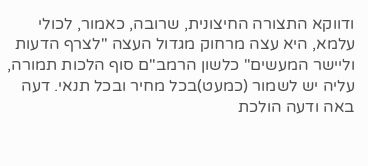ודווקא התצורה החיצונית, שרובה, כאמור, לכולי עלמא, היא עצה מרחוק מגדול העצה "לצרף הדעות וליישר המעשים" כלשון הרמב"ם סוף הלכות תמורה, עליה יש לשמור (כמעט)בכל מחיר ובכל תנאי. דעה באה ודעה הולכת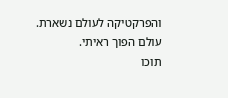והפרקטיקה לעולם נשארת.
עולם הפוך ראיתי.
תוכו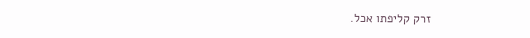זרק קליפתו אכל.